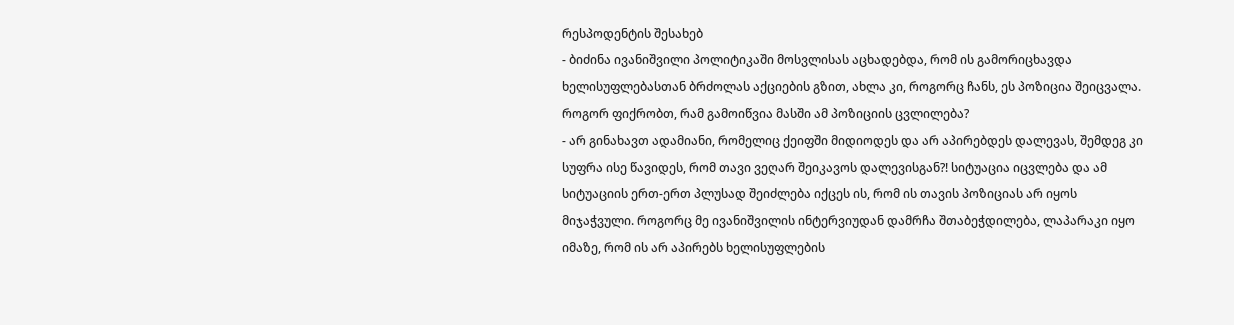რესპოდენტის შესახებ
- ბიძინა ივანიშვილი პოლიტიკაში მოსვლისას აცხადებდა, რომ ის გამორიცხავდა ხელისუფლებასთან ბრძოლას აქციების გზით, ახლა კი, როგორც ჩანს, ეს პოზიცია შეიცვალა. როგორ ფიქრობთ, რამ გამოიწვია მასში ამ პოზიციის ცვლილება?
- არ გინახავთ ადამიანი, რომელიც ქეიფში მიდიოდეს და არ აპირებდეს დალევას, შემდეგ კი სუფრა ისე წავიდეს, რომ თავი ვეღარ შეიკავოს დალევისგან?! სიტუაცია იცვლება და ამ სიტუაციის ერთ-ერთ პლუსად შეიძლება იქცეს ის, რომ ის თავის პოზიციას არ იყოს მიჯაჭვული. როგორც მე ივანიშვილის ინტერვიუდან დამრჩა შთაბეჭდილება, ლაპარაკი იყო იმაზე, რომ ის არ აპირებს ხელისუფლების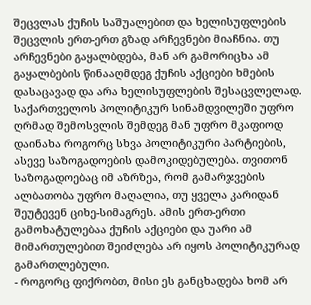შეცვლას ქუჩის საშუალებით და ხელისუფლების შეცვლის ერთ-ერთ გზად არჩევნები მიაჩნია. თუ არჩევნები გაყალბდება, მან არ გამორიცხა ამ გაყალბების წინააღმდეგ ქუჩის აქციები ხმების დასაცავად და არა ხელისუფლების შესაცვლელად. საქართველოს პოლიტიკურ სინამდვილეში უფრო ღრმად შემოსვლის შემდეგ მან უფრო მკაფიოდ დაინახა როგორც სხვა პოლიტიკური პარტიების, ასევე საზოგადოების დამოკიდებულება. თვითონ საზოგადოებაც იმ აზრზეა, რომ გამარჯვების ალბათობა უფრო მაღალია, თუ ყველა კარიდან შეუტევენ ციხე-სიმაგრეს. ამის ერთ-ერთი გამოხატულებაა ქუჩის აქციები და უარი ამ მიმართულებით შეიძლება არ იყოს პოლიტიკურად გამართლებული.
- როგორც ფიქრობთ, მისი ეს განცხადება ხომ არ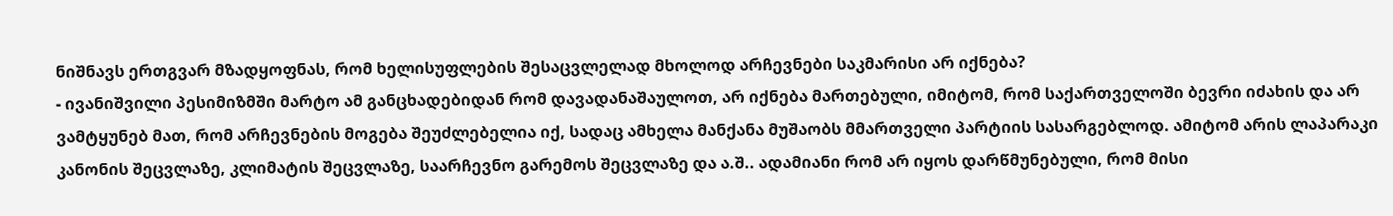ნიშნავს ერთგვარ მზადყოფნას, რომ ხელისუფლების შესაცვლელად მხოლოდ არჩევნები საკმარისი არ იქნება?
- ივანიშვილი პესიმიზმში მარტო ამ განცხადებიდან რომ დავადანაშაულოთ, არ იქნება მართებული, იმიტომ, რომ საქართველოში ბევრი იძახის და არ ვამტყუნებ მათ, რომ არჩევნების მოგება შეუძლებელია იქ, სადაც ამხელა მანქანა მუშაობს მმართველი პარტიის სასარგებლოდ. ამიტომ არის ლაპარაკი კანონის შეცვლაზე, კლიმატის შეცვლაზე, საარჩევნო გარემოს შეცვლაზე და ა.შ.. ადამიანი რომ არ იყოს დარწმუნებული, რომ მისი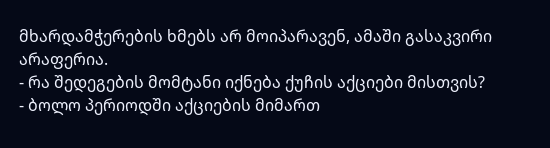მხარდამჭერების ხმებს არ მოიპარავენ, ამაში გასაკვირი არაფერია.
- რა შედეგების მომტანი იქნება ქუჩის აქციები მისთვის?
- ბოლო პერიოდში აქციების მიმართ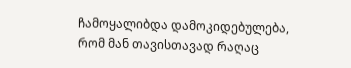ჩამოყალიბდა დამოკიდებულება, რომ მან თავისთავად რაღაც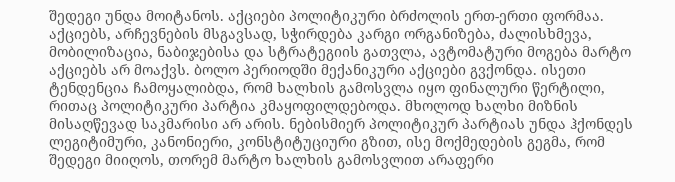შედეგი უნდა მოიტანოს. აქციები პოლიტიკური ბრძოლის ერთ-ერთი ფორმაა. აქციებს, არჩევნების მსგავსად, სჭირდება კარგი ორგანიზება, ძალისხმევა, მობილიზაცია, ნაბიჯებისა და სტრატეგიის გათვლა, ავტომატური მოგება მარტო აქციებს არ მოაქვს. ბოლო პერიოდში მექანიკური აქციები გვქონდა. ისეთი ტენდენცია ჩამოყალიბდა, რომ ხალხის გამოსვლა იყო ფინალური წერტილი, რითაც პოლიტიკური პარტია კმაყოფილდებოდა. მხოლოდ ხალხი მიზნის მისაღწევად საკმარისი არ არის. ნებისმიერ პოლიტიკურ პარტიას უნდა ჰქონდეს ლეგიტიმური, კანონიერი, კონსტიტუციური გზით, ისე მოქმედების გეგმა, რომ შედეგი მიიღოს, თორემ მარტო ხალხის გამოსვლით არაფერი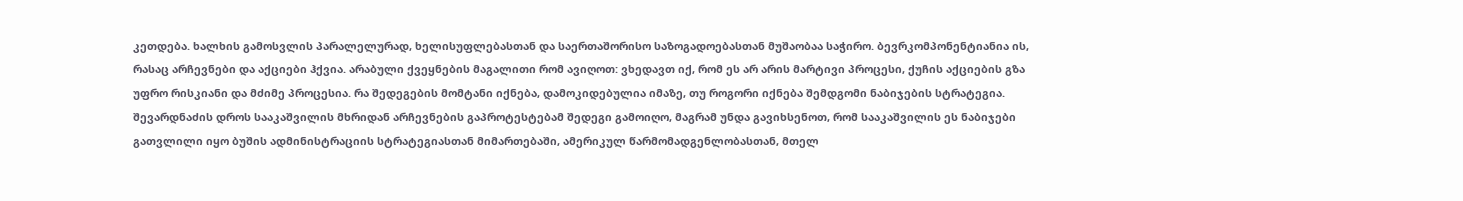კეთდება. ხალხის გამოსვლის პარალელურად, ხელისუფლებასთან და საერთაშორისო საზოგადოებასთან მუშაობაა საჭირო. ბევრკომპონენტიანია ის, რასაც არჩევნები და აქციები ჰქვია. არაბული ქვეყნების მაგალითი რომ ავიღოთ: ვხედავთ იქ, რომ ეს არ არის მარტივი პროცესი, ქუჩის აქციების გზა უფრო რისკიანი და მძიმე პროცესია. რა შედეგების მომტანი იქნება, დამოკიდებულია იმაზე, თუ როგორი იქნება შემდგომი ნაბიჯების სტრატეგია. შევარდნაძის დროს სააკაშვილის მხრიდან არჩევნების გაპროტესტებამ შედეგი გამოიღო, მაგრამ უნდა გავიხსენოთ, რომ სააკაშვილის ეს ნაბიჯები გათვლილი იყო ბუშის ადმინისტრაციის სტრატეგიასთან მიმართებაში, ამერიკულ წარმომადგენლობასთან, მთელ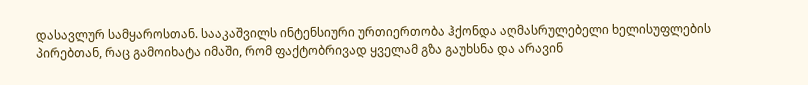დასავლურ სამყაროსთან. სააკაშვილს ინტენსიური ურთიერთობა ჰქონდა აღმასრულებელი ხელისუფლების პირებთან, რაც გამოიხატა იმაში, რომ ფაქტობრივად ყველამ გზა გაუხსნა და არავინ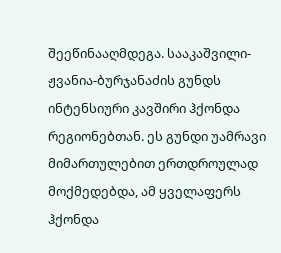შეეწინააღმდეგა. სააკაშვილი-ჟვანია-ბურჯანაძის გუნდს ინტენსიური კავშირი ჰქონდა რეგიონებთან. ეს გუნდი უამრავი მიმართულებით ერთდროულად მოქმედებდა, ამ ყველაფერს ჰქონდა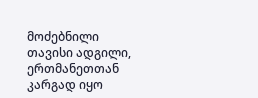მოძებნილი თავისი ადგილი, ერთმანეთთან კარგად იყო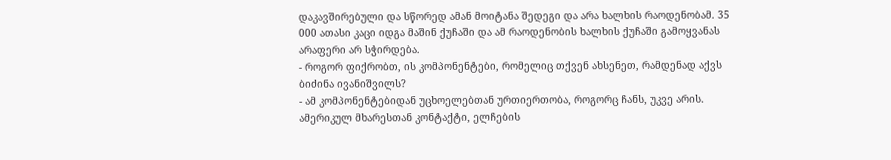დაკავშირებული და სწორედ ამან მოიტანა შედეგი და არა ხალხის რაოდენობამ. 35 000 ათასი კაცი იდგა მაშინ ქუჩაში და ამ რაოდენობის ხალხის ქუჩაში გამოყვანას არაფერი არ სჭირდება.
- როგორ ფიქრობთ, ის კომპონენტები, რომელიც თქვენ ახსენეთ, რამდენად აქვს ბიძინა ივანიშვილს?
- ამ კომპონენტებიდან უცხოელებთან ურთიერთობა, როგორც ჩანს, უკვე არის. ამერიკულ მხარესთან კონტაქტი, ელჩების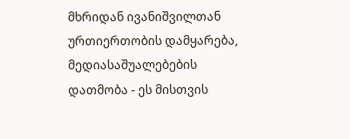მხრიდან ივანიშვილთან ურთიერთობის დამყარება, მედიასაშუალებების დათმობა - ეს მისთვის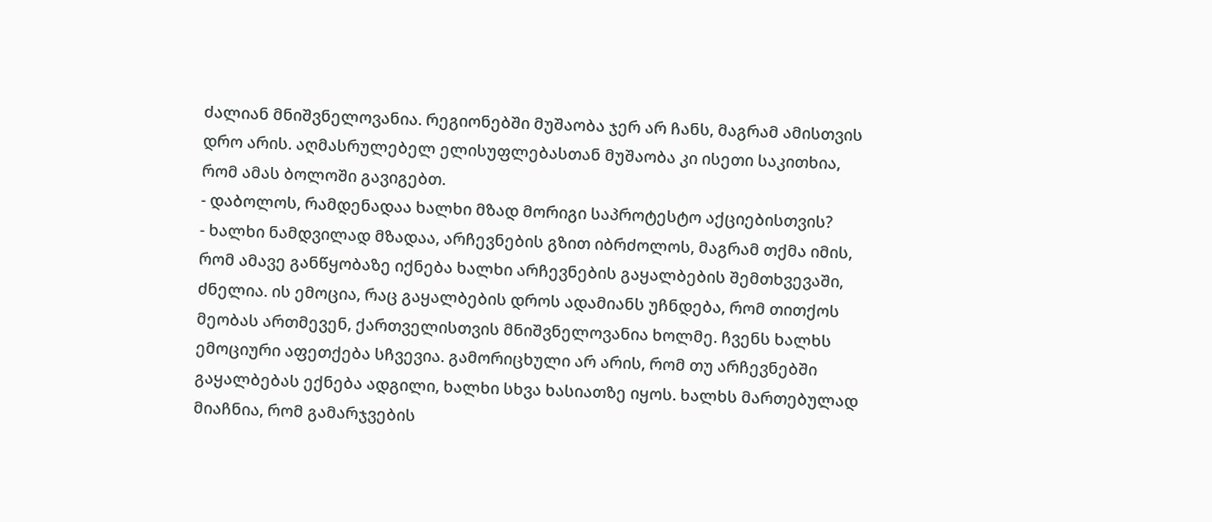ძალიან მნიშვნელოვანია. რეგიონებში მუშაობა ჯერ არ ჩანს, მაგრამ ამისთვის დრო არის. აღმასრულებელ ელისუფლებასთან მუშაობა კი ისეთი საკითხია, რომ ამას ბოლოში გავიგებთ.
- დაბოლოს, რამდენადაა ხალხი მზად მორიგი საპროტესტო აქციებისთვის?
- ხალხი ნამდვილად მზადაა, არჩევნების გზით იბრძოლოს, მაგრამ თქმა იმის, რომ ამავე განწყობაზე იქნება ხალხი არჩევნების გაყალბების შემთხვევაში, ძნელია. ის ემოცია, რაც გაყალბების დროს ადამიანს უჩნდება, რომ თითქოს მეობას ართმევენ, ქართველისთვის მნიშვნელოვანია ხოლმე. ჩვენს ხალხს ემოციური აფეთქება სჩვევია. გამორიცხული არ არის, რომ თუ არჩევნებში გაყალბებას ექნება ადგილი, ხალხი სხვა ხასიათზე იყოს. ხალხს მართებულად მიაჩნია, რომ გამარჯვების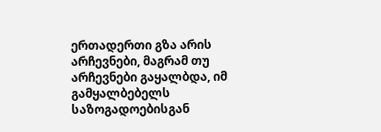ერთადერთი გზა არის არჩევნები, მაგრამ თუ არჩევნები გაყალბდა, იმ გამყალბებელს საზოგადოებისგან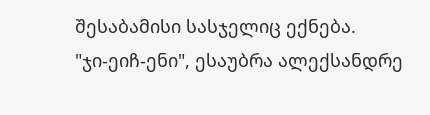შესაბამისი სასჯელიც ექნება.
"ჯი-ეიჩ-ენი", ესაუბრა ალექსანდრე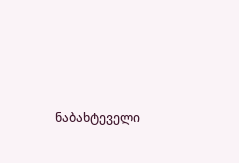ნაბახტეველი